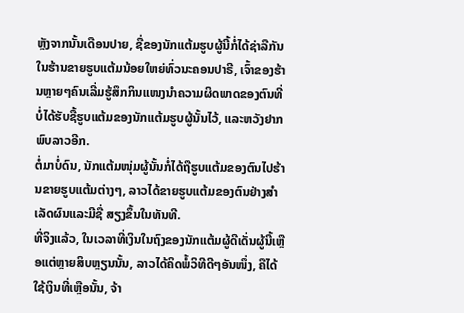ຫຼັງຈາກນັ້ນເດືອນປາຍ, ຊື່ຂອງນັກແຕ້ມຮູບຜູ້ນີ້ກໍ່ໄດ້ຊ່າລືກັນໃນຮ້ານຂາຍຮູບແຕ້ມນ້ອຍໃຫຍ່ທົ່ວນະຄອນປາຣີ, ເຈົ້າຂອງຮ້ານຫຼາຍໆຄົນເລີ່ມຮູ້ສຶກກິນແໜງນຳຄວາມຜິດພາດຂອງຕົນທີ່ບໍ່ໄດ້ຮັບຊື້ຮູບແຕ້ມຂອງນັກແຕ້ມຮູບຜູ້ນັ້ນໄວ້, ແລະຫວັງຢາກພົບລາວອີກ.
ຕໍ່ມາບໍ່ດົນ, ນັກແຕ້ມໜຸ່ມຜູ້ນັ້ນກໍ່ໄດ້ຖືຮູບແຕ້ມຂອງຕົນໄປຮ້ານຂາຍຮູບແຕ້ມຕ່າງໆ, ລາວໄດ້ຂາຍຮູບແຕ້ມຂອງຕົນຢ່າງສຳເລັດຜົນແລະມີຊື່ ສຽງຂຶ້ນໃນທັນທີ.
ທີ່ຈິງແລ້ວ, ໃນເວລາທີ່ເງິນໃນຖົງຂອງນັກແຕ້ມຜູ້ດີເດັ່ນຜູ້ນີ້ເຫຼືອແຕ່ຫຼາຍສິບຫຼຽນນັ້ນ, ລາວໄດ້ຄິດພໍ້ວິທີດີໆອັນໜຶ່ງ, ຄືໄດ້ໃຊ້ເງິນທີ່ເຫຼືອນັ້ນ, ຈ້າ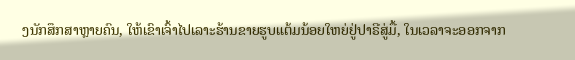ງນັກສຶກສາຫຼາຍຄົນ, ໃຫ້ເຂົາເຈົ້າໄປເລາະຮ້ານຂາຍຮູບແຕ້ມນ້ອຍໃຫຍ່ຢູ່ປາຣີສູ່ມື້, ໃນເວລາຈະອອກຈາກ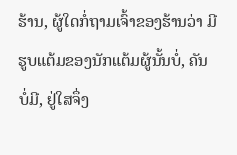ຮ້ານ, ຜູ້ໃດກໍ່ຖາມເຈົ້າຂອງຮ້ານວ່າ ມີຮູບແຕ້ມຂອງນັກແຕ້ມຜູ້ນັ້ນບໍ່, ຄັນບໍ່ມີ, ຢູ່ໃສຈຶ່ງ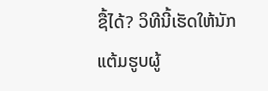ຊື້ໄດ້? ວິທີນີ້ເຮັດໃຫ້ນັກແຕ້ມຮູບຜູ້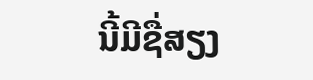ນີ້ມີຊື່ສຽງ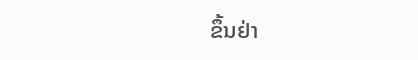ຂຶ້ນຢ່າ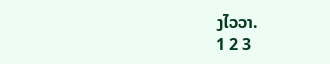ງໄວວາ.
1 2 3